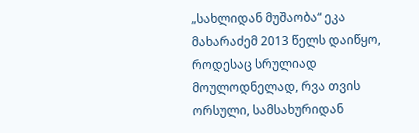„სახლიდან მუშაობა“ ეკა მახარაძემ 2013 წელს დაიწყო, როდესაც სრულიად მოულოდნელად, რვა თვის ორსული, სამსახურიდან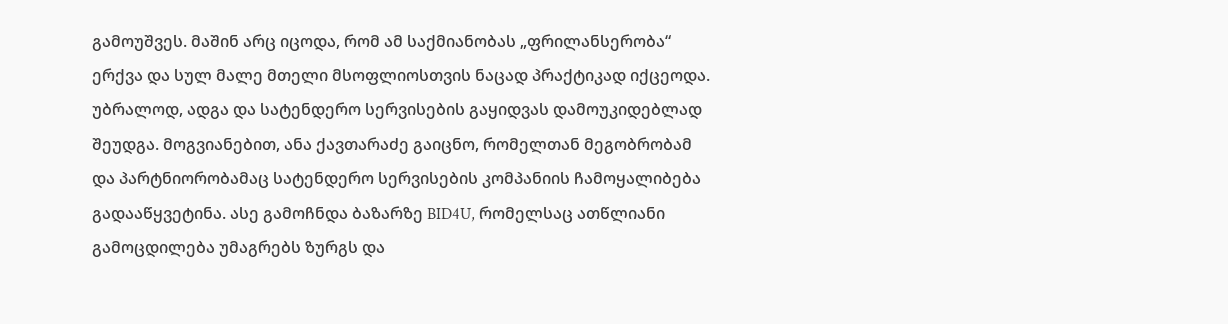გამოუშვეს. მაშინ არც იცოდა, რომ ამ საქმიანობას „ფრილანსერობა“ ერქვა და სულ მალე მთელი მსოფლიოსთვის ნაცად პრაქტიკად იქცეოდა. უბრალოდ, ადგა და სატენდერო სერვისების გაყიდვას დამოუკიდებლად შეუდგა. მოგვიანებით, ანა ქავთარაძე გაიცნო, რომელთან მეგობრობამ და პარტნიორობამაც სატენდერო სერვისების კომპანიის ჩამოყალიბება გადააწყვეტინა. ასე გამოჩნდა ბაზარზე BID4U, რომელსაც ათწლიანი გამოცდილება უმაგრებს ზურგს და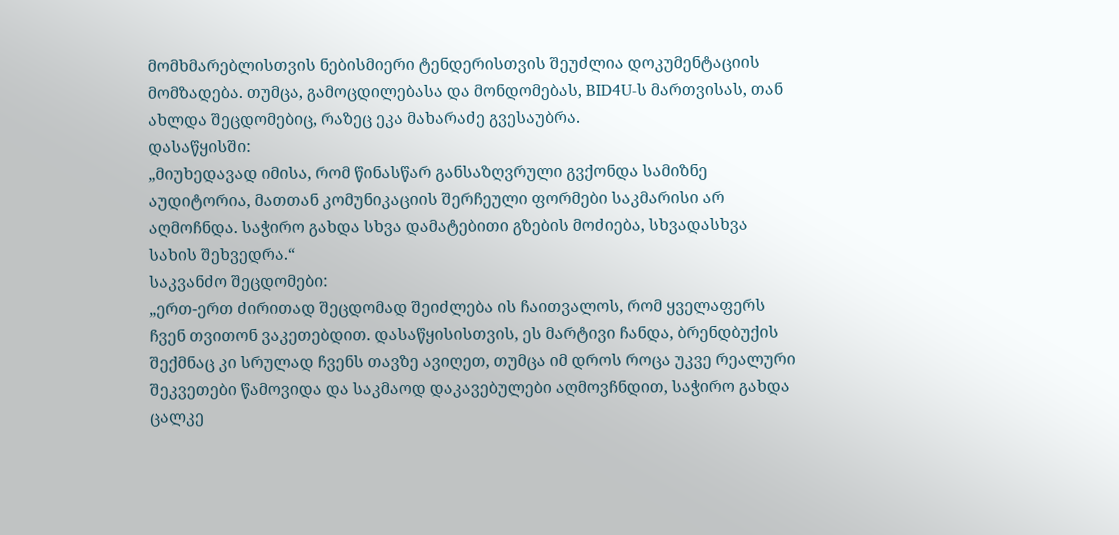მომხმარებლისთვის ნებისმიერი ტენდერისთვის შეუძლია დოკუმენტაციის მომზადება. თუმცა, გამოცდილებასა და მონდომებას, BID4U-ს მართვისას, თან ახლდა შეცდომებიც, რაზეც ეკა მახარაძე გვესაუბრა.
დასაწყისში:
„მიუხედავად იმისა, რომ წინასწარ განსაზღვრული გვქონდა სამიზნე აუდიტორია, მათთან კომუნიკაციის შერჩეული ფორმები საკმარისი არ აღმოჩნდა. საჭირო გახდა სხვა დამატებითი გზების მოძიება, სხვადასხვა სახის შეხვედრა.“
საკვანძო შეცდომები:
„ერთ-ერთ ძირითად შეცდომად შეიძლება ის ჩაითვალოს, რომ ყველაფერს ჩვენ თვითონ ვაკეთებდით. დასაწყისისთვის, ეს მარტივი ჩანდა, ბრენდბუქის შექმნაც კი სრულად ჩვენს თავზე ავიღეთ, თუმცა იმ დროს როცა უკვე რეალური შეკვეთები წამოვიდა და საკმაოდ დაკავებულები აღმოვჩნდით, საჭირო გახდა ცალკე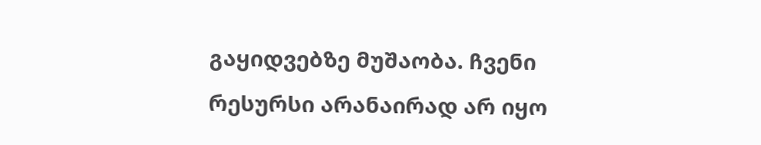გაყიდვებზე მუშაობა. ჩვენი რესურსი არანაირად არ იყო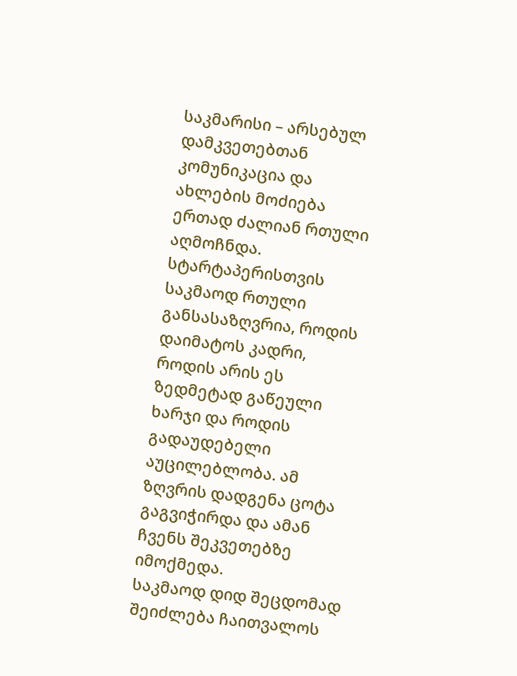საკმარისი – არსებულ დამკვეთებთან კომუნიკაცია და ახლების მოძიება ერთად ძალიან რთული აღმოჩნდა.
სტარტაპერისთვის საკმაოდ რთული განსასაზღვრია, როდის დაიმატოს კადრი, როდის არის ეს ზედმეტად გაწეული ხარჯი და როდის გადაუდებელი აუცილებლობა. ამ ზღვრის დადგენა ცოტა გაგვიჭირდა და ამან ჩვენს შეკვეთებზე იმოქმედა.
საკმაოდ დიდ შეცდომად შეიძლება ჩაითვალოს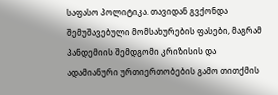საფასო პოლიტიკა. თავიდან გვქონდა შემუშავებული მომსახურების ფასები, მაგრამ პანდემიის შემდგომი კრიზისის და ადამიანური ურთიერთობების გამო თითქმის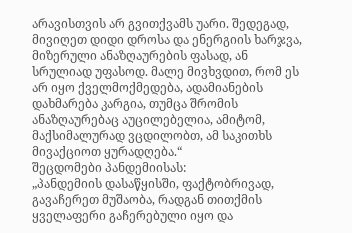არავისთვის არ გვითქვამს უარი. შედეგად, მივიღეთ დიდი დროსა და ენერგიის ხარჯვა, მიზერული ანაზღაურების ფასად, ან სრულიად უფასოდ. მალე მივხვდით, რომ ეს არ იყო ქველმოქმედება, ადამიანების დახმარება კარგია, თუმცა შრომის ანაზღაურებაც აუცილებელია, ამიტომ, მაქსიმალურად ვცდილობთ, ამ საკითხს მივაქციოთ ყურადღება.“
შეცდომები პანდემიისას:
„პანდემიის დასაწყისში, ფაქტობრივად, გავაჩერეთ მუშაობა, რადგან თითქმის ყველაფერი გაჩერებული იყო და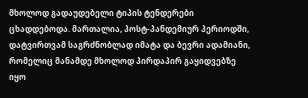მხოლოდ გადაუდებელი ტიპის ტენდერები ცხადდებოდა. მართალია, პოსტ-პანდემიურ პერიოდში, დატვირთვამ საგრძნობლად იმატა და ბევრი ადამიანი, რომელიც მანამდე მხოლოდ პირდაპირ გაყიდვებზე იყო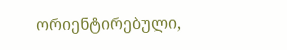ორიენტირებული,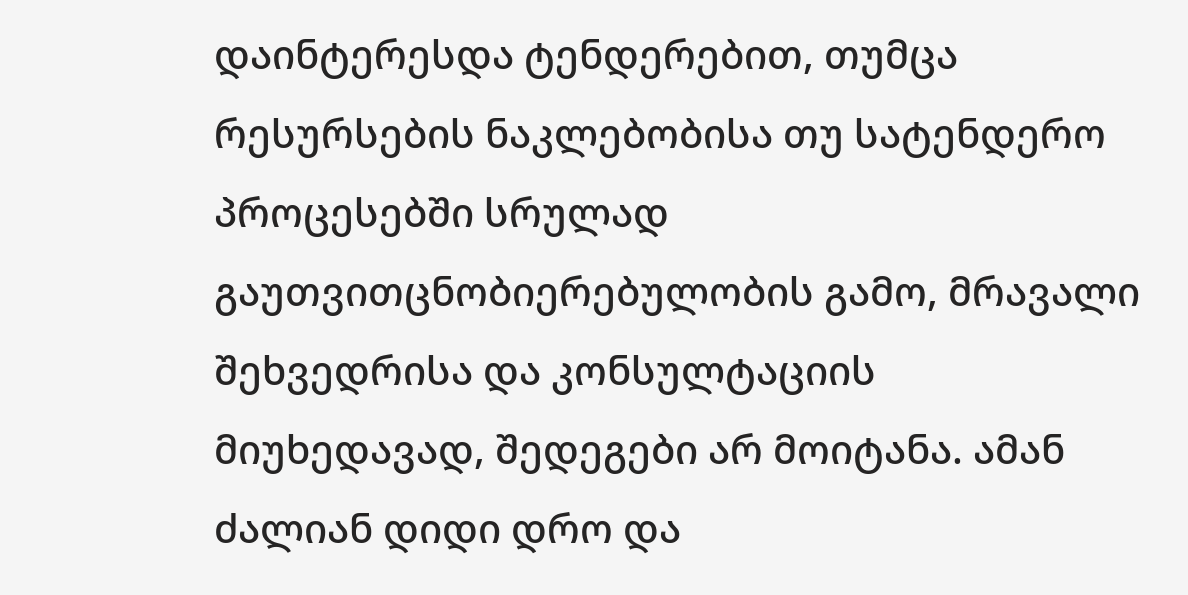დაინტერესდა ტენდერებით, თუმცა რესურსების ნაკლებობისა თუ სატენდერო პროცესებში სრულად გაუთვითცნობიერებულობის გამო, მრავალი შეხვედრისა და კონსულტაციის მიუხედავად, შედეგები არ მოიტანა. ამან ძალიან დიდი დრო და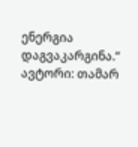ენერგია დაგვაკარგინა.“
ავტორი: თამარ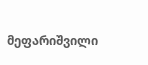მეფარიშვილი